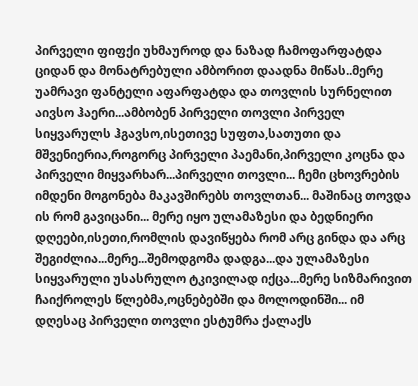პირველი ფიფქი უხმაუროდ და ნაზად ჩამოფარფატდა ციდან და მონატრებული ამბორით დაადნა მიწას..მერე უამრავი ფანტელი აფარფატდა და თოვლის სურნელით აივსო ჰაერი...ამბობენ პირველი თოვლი პირველ სიყვარულს ჰგავსო,ისეთივე სუფთა,სათუთი და მშვენიერია,როგორც პირველი პაემანი,პირველი კოცნა და პირველი მიყვარხარ...პირველი თოვლი... ჩემი ცხოვრების იმდენი მოგონება მაკავშირებს თოვლთან... მაშინაც თოვდა ის რომ გავიცანი... მერე იყო ულამაზესი და ბედნიერი დღეები,ისეთი,რომლის დავიწყება რომ არც გინდა და არც შეგიძლია...მერე...შემოდგომა დადგა...და ულამაზესი სიყვარული უსასრულო ტკივილად იქცა...მერე სიზმარივით ჩაიქროლეს წლებმა,ოცნებებში და მოლოდინში... იმ დღესაც პირველი თოვლი ესტუმრა ქალაქს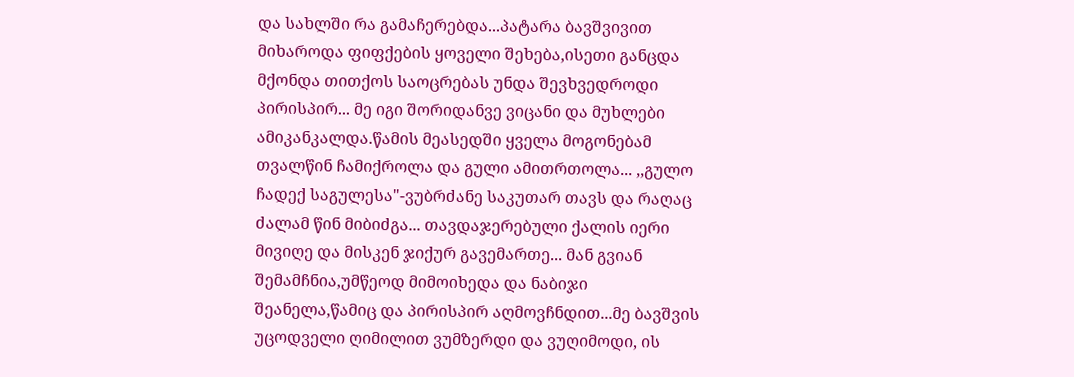და სახლში რა გამაჩერებდა...პატარა ბავშვივით მიხაროდა ფიფქების ყოველი შეხება,ისეთი განცდა მქონდა თითქოს საოცრებას უნდა შევხვედროდი პირისპირ... მე იგი შორიდანვე ვიცანი და მუხლები ამიკანკალდა.წამის მეასედში ყველა მოგონებამ თვალწინ ჩამიქროლა და გული ამითრთოლა... ,,გულო ჩადექ საგულესა"-ვუბრძანე საკუთარ თავს და რაღაც ძალამ წინ მიბიძგა... თავდაჯერებული ქალის იერი მივიღე და მისკენ ჯიქურ გავემართე... მან გვიან შემამჩნია,უმწეოდ მიმოიხედა და ნაბიჯი შეანელა,წამიც და პირისპირ აღმოვჩნდით...მე ბავშვის უცოდველი ღიმილით ვუმზერდი და ვუღიმოდი, ის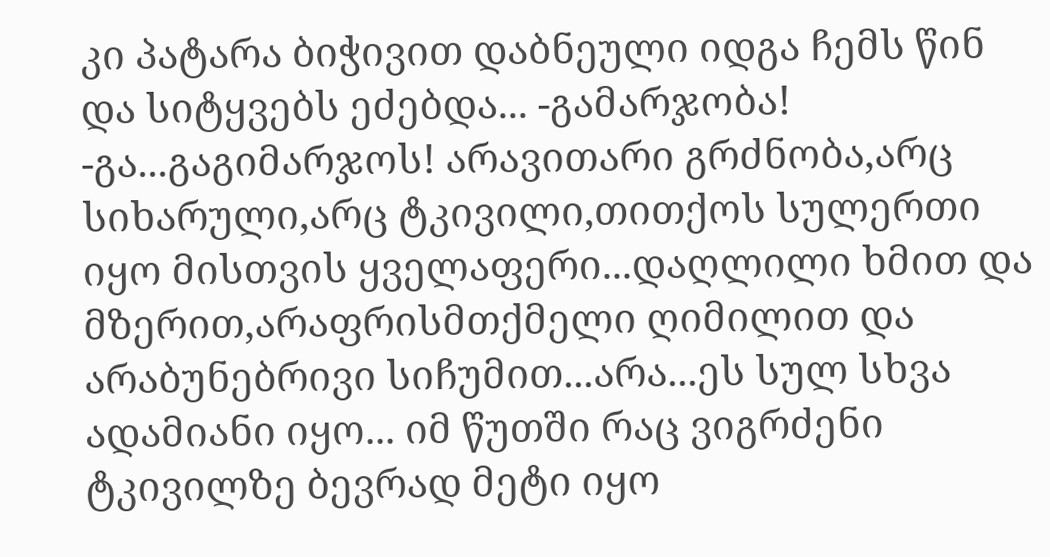კი პატარა ბიჭივით დაბნეული იდგა ჩემს წინ და სიტყვებს ეძებდა... -გამარჯობა! -გა...გაგიმარჯოს! არავითარი გრძნობა,არც სიხარული,არც ტკივილი,თითქოს სულერთი იყო მისთვის ყველაფერი...დაღლილი ხმით და მზერით,არაფრისმთქმელი ღიმილით და არაბუნებრივი სიჩუმით...არა...ეს სულ სხვა ადამიანი იყო... იმ წუთში რაც ვიგრძენი ტკივილზე ბევრად მეტი იყო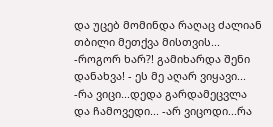და უცებ მომინდა რაღაც ძალიან თბილი მეთქვა მისთვის... -როგორ ხარ?! გამიხარდა შენი დანახვა! - ეს მე აღარ ვიყავი... -რა ვიცი...დედა გარდამეცვლა და ჩამოვედი... -არ ვიცოდი...რა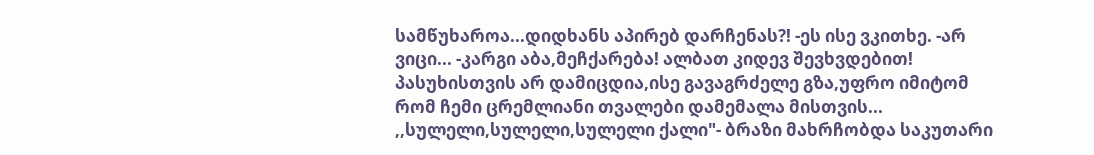სამწუხაროა...დიდხანს აპირებ დარჩენას?! -ეს ისე ვკითხე. -არ ვიცი... -კარგი აბა,მეჩქარება! ალბათ კიდევ შევხვდებით! პასუხისთვის არ დამიცდია,ისე გავაგრძელე გზა,უფრო იმიტომ რომ ჩემი ცრემლიანი თვალები დამემალა მისთვის... ,,სულელი,სულელი,სულელი ქალი"- ბრაზი მახრჩობდა საკუთარი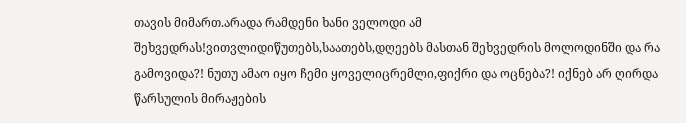თავის მიმართ.არადა რამდენი ხანი ველოდი ამ შეხვედრას!ვითვლიდიწუთებს,საათებს,დღეებს მასთან შეხვედრის მოლოდინში და რა გამოვიდა?! ნუთუ ამაო იყო ჩემი ყოველიცრემლი,ფიქრი და ოცნება?! იქნებ არ ღირდა წარსულის მირაჟების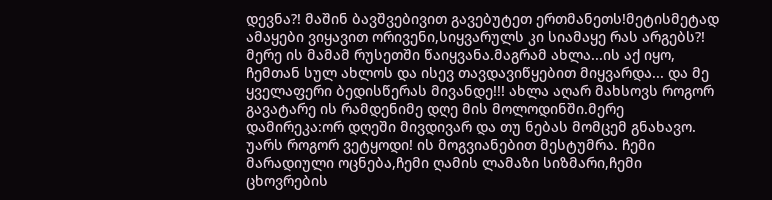დევნა?! მაშინ ბავშვებივით გავებუტეთ ერთმანეთს!მეტისმეტად ამაყები ვიყავით ორივენი,სიყვარულს კი სიამაყე რას არგებს?! მერე ის მამამ რუსეთში წაიყვანა.მაგრამ ახლა...ის აქ იყო, ჩემთან სულ ახლოს და ისევ თავდავიწყებით მიყვარდა... და მე ყველაფერი ბედისწერას მივანდე!!! ახლა აღარ მახსოვს როგორ გავატარე ის რამდენიმე დღე მის მოლოდინში.მერე დამირეკა:ორ დღეში მივდივარ და თუ ნებას მომცემ გნახავო. უარს როგორ ვეტყოდი! ის მოგვიანებით მესტუმრა. ჩემი მარადიული ოცნება,ჩემი ღამის ლამაზი სიზმარი,ჩემი ცხოვრების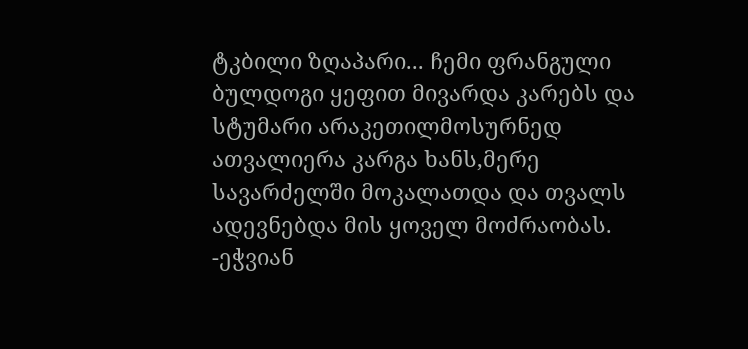ტკბილი ზღაპარი... ჩემი ფრანგული ბულდოგი ყეფით მივარდა კარებს და სტუმარი არაკეთილმოსურნედ ათვალიერა კარგა ხანს,მერე სავარძელში მოკალათდა და თვალს ადევნებდა მის ყოველ მოძრაობას. -ეჭვიან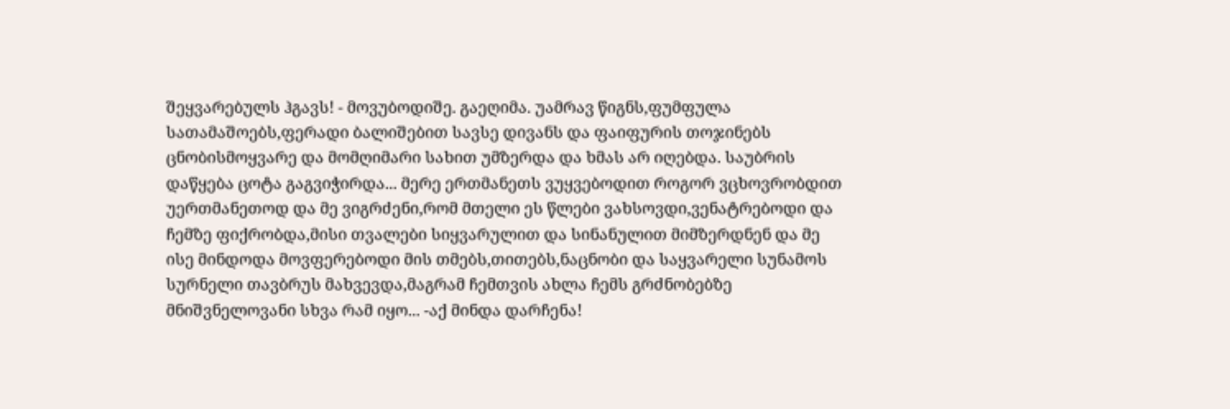შეყვარებულს ჰგავს! - მოვუბოდიშე. გაეღიმა. უამრავ წიგნს,ფუმფულა სათამაშოებს,ფერადი ბალიშებით სავსე დივანს და ფაიფურის თოჯინებს ცნობისმოყვარე და მომღიმარი სახით უმზერდა და ხმას არ იღებდა. საუბრის დაწყება ცოტა გაგვიჭირდა... მერე ერთმანეთს ვუყვებოდით როგორ ვცხოვრობდით უერთმანეთოდ და მე ვიგრძენი,რომ მთელი ეს წლები ვახსოვდი,ვენატრებოდი და ჩემზე ფიქრობდა,მისი თვალები სიყვარულით და სინანულით მიმზერდნენ და მე ისე მინდოდა მოვფერებოდი მის თმებს,თითებს,ნაცნობი და საყვარელი სუნამოს სურნელი თავბრუს მახვევდა,მაგრამ ჩემთვის ახლა ჩემს გრძნობებზე მნიშვნელოვანი სხვა რამ იყო... -აქ მინდა დარჩენა!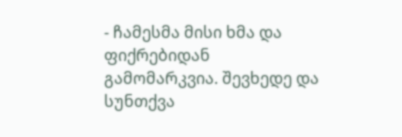- ჩამესმა მისი ხმა და ფიქრებიდან გამომარკვია. შევხედე და სუნთქვა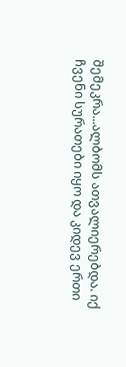შემეკრა...ალბომს ათვალიერებდა. იქ ჩვენი სურათები იყო და კიდევ ერთი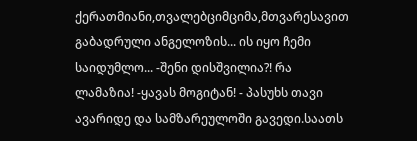ქერათმიანი,თვალებციმციმა,მთვარესავით გაბადრული ანგელოზის... ის იყო ჩემი საიდუმლო... -შენი დისშვილია?! რა ლამაზია! -ყავას მოგიტან! - პასუხს თავი ავარიდე და სამზარეულოში გავედი.საათს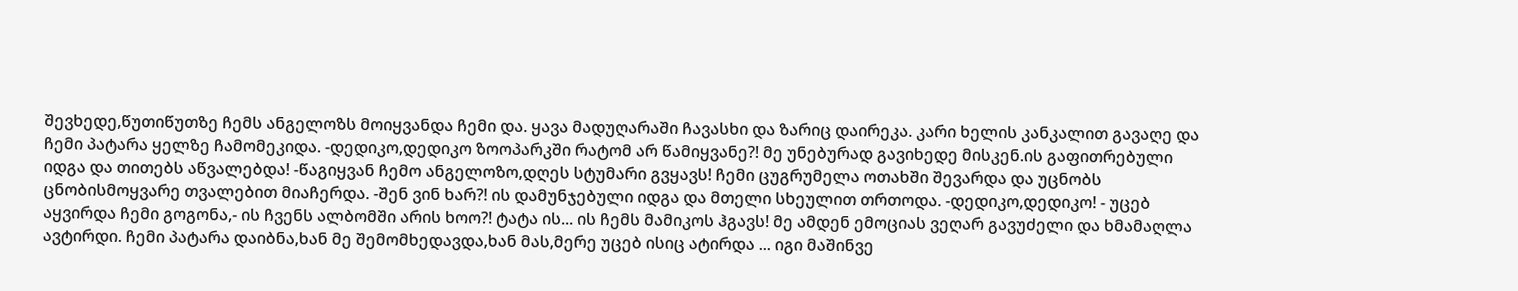შევხედე,წუთიწუთზე ჩემს ანგელოზს მოიყვანდა ჩემი და. ყავა მადუღარაში ჩავასხი და ზარიც დაირეკა. კარი ხელის კანკალით გავაღე და ჩემი პატარა ყელზე ჩამომეკიდა. -დედიკო,დედიკო ზოოპარკში რატომ არ წამიყვანე?! მე უნებურად გავიხედე მისკენ.ის გაფითრებული იდგა და თითებს აწვალებდა! -წაგიყვან ჩემო ანგელოზო,დღეს სტუმარი გვყავს! ჩემი ცუგრუმელა ოთახში შევარდა და უცნობს ცნობისმოყვარე თვალებით მიაჩერდა. -შენ ვინ ხარ?! ის დამუნჯებული იდგა და მთელი სხეულით თრთოდა. -დედიკო,დედიკო! - უცებ აყვირდა ჩემი გოგონა,- ის ჩვენს ალბომში არის ხოო?! ტატა ის... ის ჩემს მამიკოს ჰგავს! მე ამდენ ემოციას ვეღარ გავუძელი და ხმამაღლა ავტირდი. ჩემი პატარა დაიბნა,ხან მე შემომხედავდა,ხან მას,მერე უცებ ისიც ატირდა ... იგი მაშინვე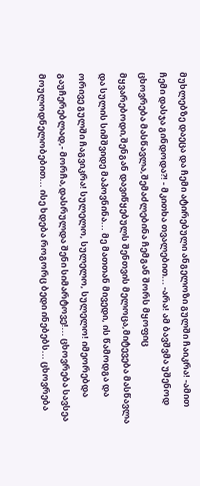მუხლებზე დაეცა და ჩემი ატირებული ანგელოზი გულში ჩაიკრა! -ამით ჩემი დასჯა გინდოდა?! - მკითხა თვალებით... -არა! ამ ბავშვმა უშენოდ ცხოვრება მასწავლა,შემაძლებინა ჩემგან შორს მყოფიც მყვარებოდი,შენგან დავიწყებულს შენთვის მელოცა,მიტევება მასწავლა და სულის სიმშვიდე მაპოვნინა... მე მათთან მივედი, ის წამოდგა და ორივე გულში ჩაგვიკრა! სულელო, სულელო, სულელო! იმეორებდა გაუჩერებლად,- მორჩა,დასრულდა შენი სიმარტოვე!... ცხოვრება სავსეა მოულოდნელობებით... ისე ხდება როგორც ბედი ინებებს... ცხოვრება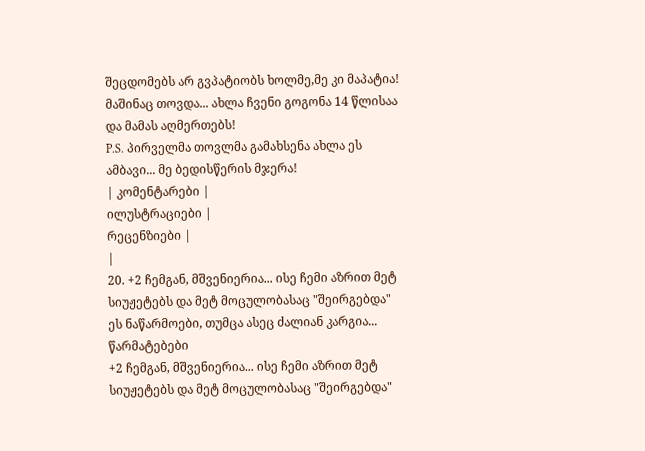შეცდომებს არ გვპატიობს ხოლმე,მე კი მაპატია! მაშინაც თოვდა... ახლა ჩვენი გოგონა 14 წლისაა და მამას აღმერთებს!
P.S. პირველმა თოვლმა გამახსენა ახლა ეს ამბავი... მე ბედისწერის მჯერა!
| კომენტარები |
ილუსტრაციები |
რეცენზიები |
|
20. +2 ჩემგან, მშვენიერია... ისე ჩემი აზრით მეტ სიუჟეტებს და მეტ მოცულობასაც "შეირგებდა" ეს ნაწარმოები, თუმცა ასეც ძალიან კარგია... წარმატებები
+2 ჩემგან, მშვენიერია... ისე ჩემი აზრით მეტ სიუჟეტებს და მეტ მოცულობასაც "შეირგებდა"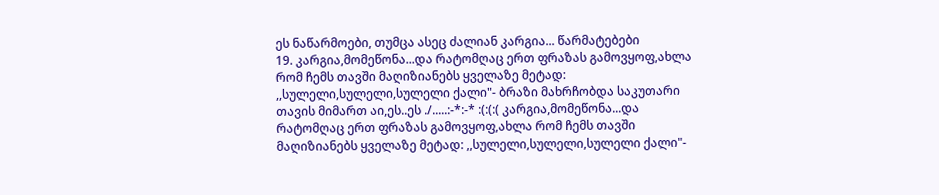ეს ნაწარმოები, თუმცა ასეც ძალიან კარგია... წარმატებები
19. კარგია,მომეწონა...და რატომღაც ერთ ფრაზას გამოვყოფ,ახლა რომ ჩემს თავში მაღიზიანებს ყველაზე მეტად: ,,სულელი,სულელი,სულელი ქალი"- ბრაზი მახრჩობდა საკუთარი თავის მიმართ აი,ეს..ეს ./.....:-*:-* :(:(:( კარგია,მომეწონა...და რატომღაც ერთ ფრაზას გამოვყოფ,ახლა რომ ჩემს თავში მაღიზიანებს ყველაზე მეტად: ,,სულელი,სულელი,სულელი ქალი"-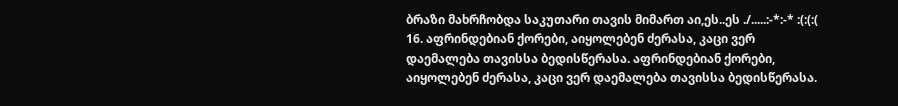ბრაზი მახრჩობდა საკუთარი თავის მიმართ აი,ეს..ეს ./.....:-*:-* :(:(:(
16. აფრინდებიან ქორები, აიყოლებენ ძერასა, კაცი ვერ დაემალება თავისსა ბედისწერასა. აფრინდებიან ქორები, აიყოლებენ ძერასა, კაცი ვერ დაემალება თავისსა ბედისწერასა.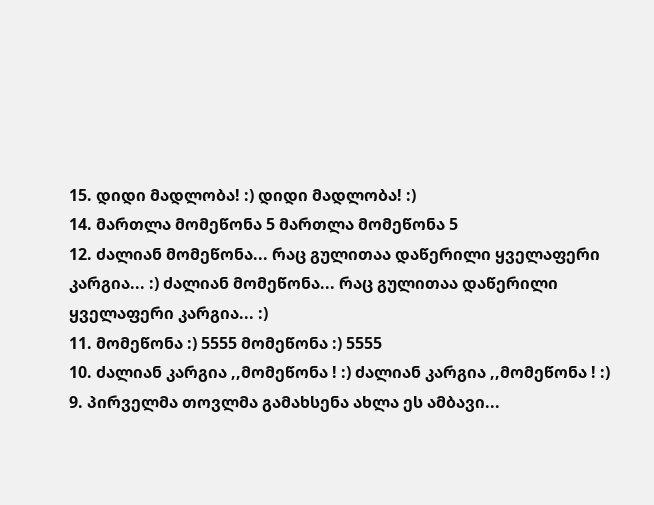15. დიდი მადლობა! :) დიდი მადლობა! :)
14. მართლა მომეწონა 5 მართლა მომეწონა 5
12. ძალიან მომეწონა... რაც გულითაა დაწერილი ყველაფერი კარგია... :) ძალიან მომეწონა... რაც გულითაა დაწერილი ყველაფერი კარგია... :)
11. მომეწონა :) 5555 მომეწონა :) 5555
10. ძალიან კარგია ,,მომეწონა ! :) ძალიან კარგია ,,მომეწონა ! :)
9. პირველმა თოვლმა გამახსენა ახლა ეს ამბავი...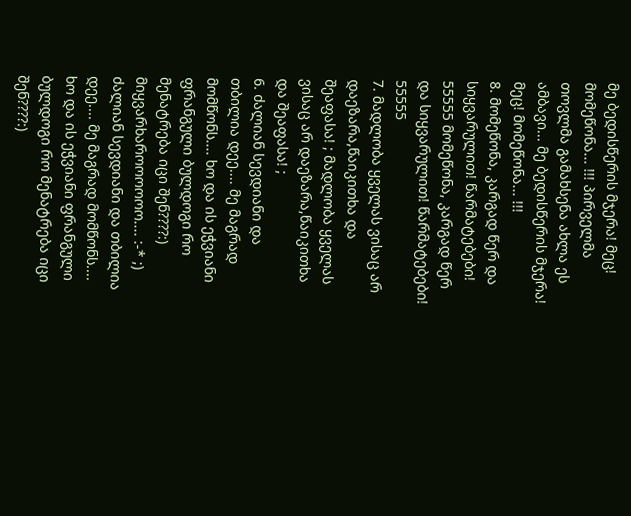მე ბედისწერის მჯერა! მეც! მომეწონა... !!! პირველმა თოვლმა გამახსენა ახლა ეს ამბავი... მე ბედისწერის მჯერა! მეც! მომეწონა... !!!
8. მომეწონა, კარგად წერ და სიყვარულით! წარმატებები! 55555 მომეწონა, კარგად წერ და სიყვარულით! წარმატებები! 55555
7. მადლობა ყველას ვისაც არ დაეზარა,წაიკითხა და შეაფასა! ; მადლობა ყველას ვისაც არ დაეზარა,წაიკითხა და შეაფასა! ;
6. ძალიან სევდიანი და თბილია დეე.... მე მაგრად მომწონს.... ხო და ის ეჭვიანი ფრანგული ბულდოგი რო მენატრება იცი შენ????:) მიყვარხაროოოოოო.... :-* ;) ძალიან სევდიანი და თბილია დეე.... მე მაგრად მომწონს.... ხო და ის ეჭვიანი ფრანგული ბულდოგი რო მენატრება იცი შენ????:)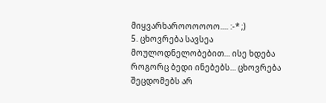მიყვარხაროოოოოო.... :-* ;)
5. ცხოვრება სავსეა მოულოდნელობებით... ისე ხდება როგორც ბედი ინებებს... ცხოვრება შეცდომებს არ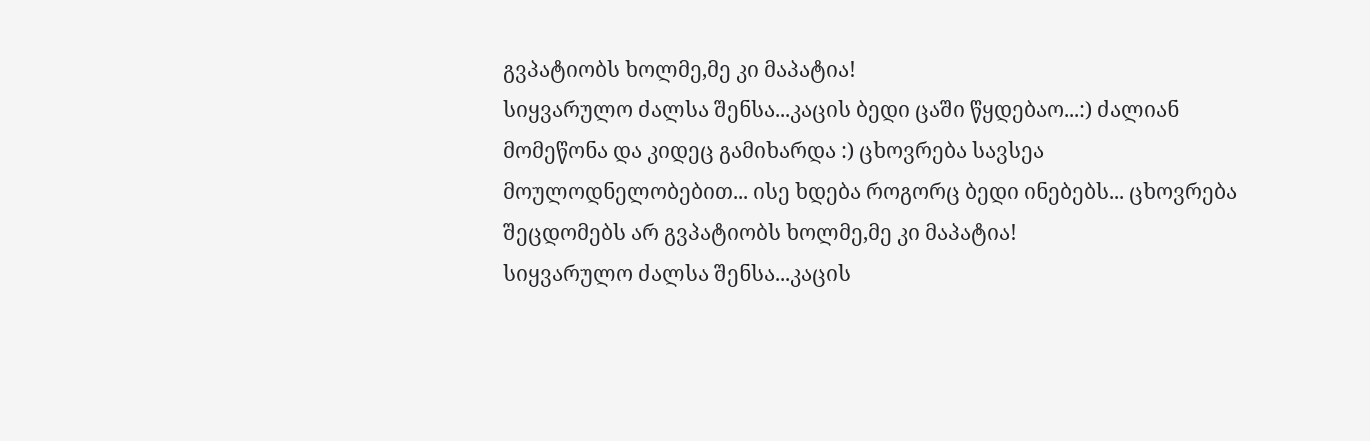გვპატიობს ხოლმე,მე კი მაპატია!
სიყვარულო ძალსა შენსა...კაცის ბედი ცაში წყდებაო...:) ძალიან მომეწონა და კიდეც გამიხარდა :) ცხოვრება სავსეა მოულოდნელობებით... ისე ხდება როგორც ბედი ინებებს... ცხოვრება შეცდომებს არ გვპატიობს ხოლმე,მე კი მაპატია!
სიყვარულო ძალსა შენსა...კაცის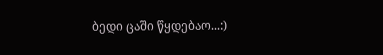ბედი ცაში წყდებაო...:)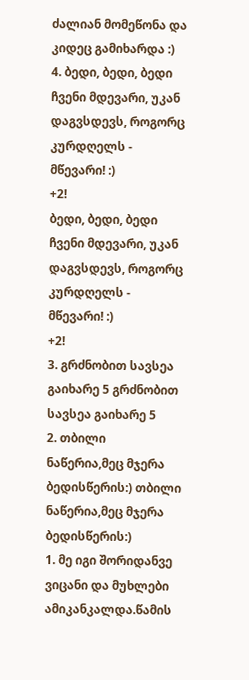ძალიან მომეწონა და კიდეც გამიხარდა :)
4. ბედი, ბედი, ბედი ჩვენი მდევარი, უკან დაგვსდევს, როგორც კურდღელს - მწევარი! :)
+2!
ბედი, ბედი, ბედი ჩვენი მდევარი, უკან დაგვსდევს, როგორც კურდღელს - მწევარი! :)
+2!
3. გრძნობით სავსეა გაიხარე 5 გრძნობით სავსეა გაიხარე 5
2. თბილი ნაწერია,მეც მჯერა ბედისწერის:) თბილი ნაწერია,მეც მჯერა ბედისწერის:)
1. მე იგი შორიდანვე ვიცანი და მუხლები ამიკანკალდა.წამის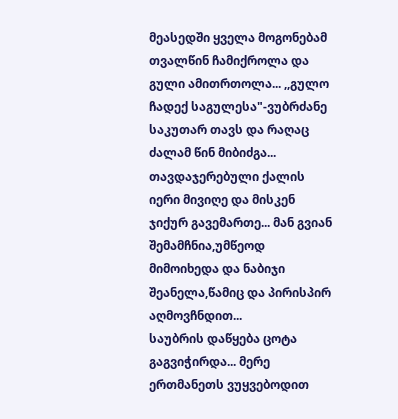მეასედში ყველა მოგონებამ თვალწინ ჩამიქროლა და გული ამითრთოლა... ,,გულო ჩადექ საგულესა"-ვუბრძანე საკუთარ თავს და რაღაც ძალამ წინ მიბიძგა... თავდაჯერებული ქალის იერი მივიღე და მისკენ ჯიქურ გავემართე... მან გვიან შემამჩნია,უმწეოდ მიმოიხედა და ნაბიჯი შეანელა,წამიც და პირისპირ აღმოვჩნდით...
საუბრის დაწყება ცოტა გაგვიჭირდა... მერე ერთმანეთს ვუყვებოდით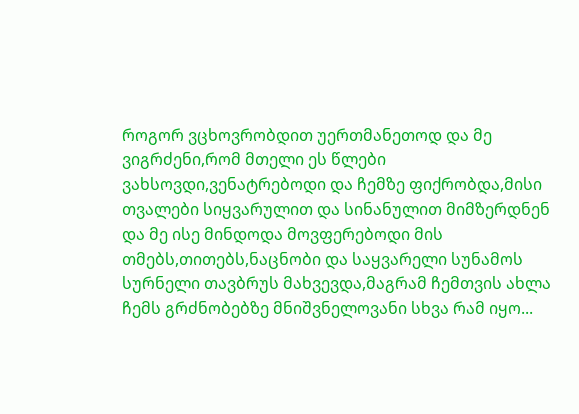როგორ ვცხოვრობდით უერთმანეთოდ და მე ვიგრძენი,რომ მთელი ეს წლები ვახსოვდი,ვენატრებოდი და ჩემზე ფიქრობდა,მისი თვალები სიყვარულით და სინანულით მიმზერდნენ და მე ისე მინდოდა მოვფერებოდი მის თმებს,თითებს,ნაცნობი და საყვარელი სუნამოს სურნელი თავბრუს მახვევდა,მაგრამ ჩემთვის ახლა ჩემს გრძნობებზე მნიშვნელოვანი სხვა რამ იყო...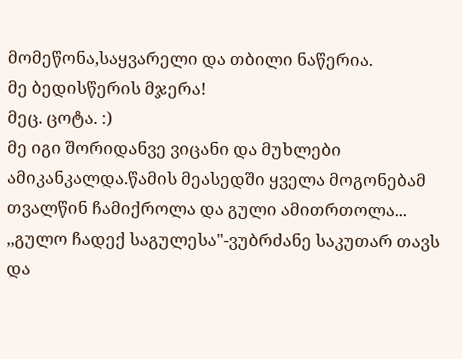მომეწონა,საყვარელი და თბილი ნაწერია.
მე ბედისწერის მჯერა!
მეც. ცოტა. :)
მე იგი შორიდანვე ვიცანი და მუხლები ამიკანკალდა.წამის მეასედში ყველა მოგონებამ თვალწინ ჩამიქროლა და გული ამითრთოლა... ,,გულო ჩადექ საგულესა"-ვუბრძანე საკუთარ თავს და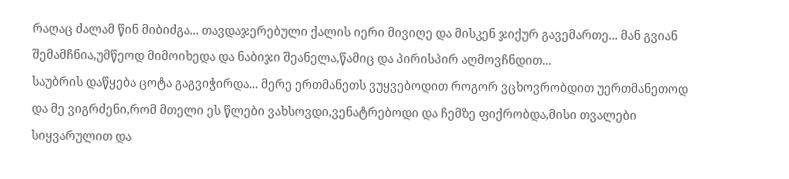რაღაც ძალამ წინ მიბიძგა... თავდაჯერებული ქალის იერი მივიღე და მისკენ ჯიქურ გავემართე... მან გვიან შემამჩნია,უმწეოდ მიმოიხედა და ნაბიჯი შეანელა,წამიც და პირისპირ აღმოვჩნდით...
საუბრის დაწყება ცოტა გაგვიჭირდა... მერე ერთმანეთს ვუყვებოდით როგორ ვცხოვრობდით უერთმანეთოდ და მე ვიგრძენი,რომ მთელი ეს წლები ვახსოვდი,ვენატრებოდი და ჩემზე ფიქრობდა,მისი თვალები სიყვარულით და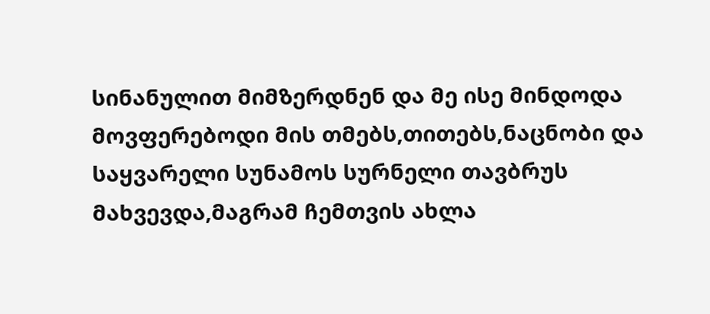სინანულით მიმზერდნენ და მე ისე მინდოდა მოვფერებოდი მის თმებს,თითებს,ნაცნობი და საყვარელი სუნამოს სურნელი თავბრუს მახვევდა,მაგრამ ჩემთვის ახლა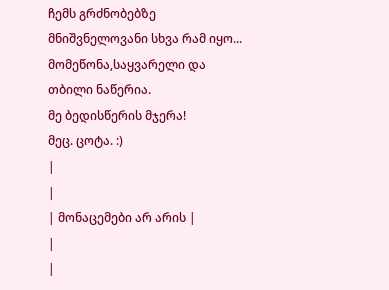ჩემს გრძნობებზე მნიშვნელოვანი სხვა რამ იყო...
მომეწონა,საყვარელი და თბილი ნაწერია.
მე ბედისწერის მჯერა!
მეც. ცოტა. :)
|
|
| მონაცემები არ არის |
|
|